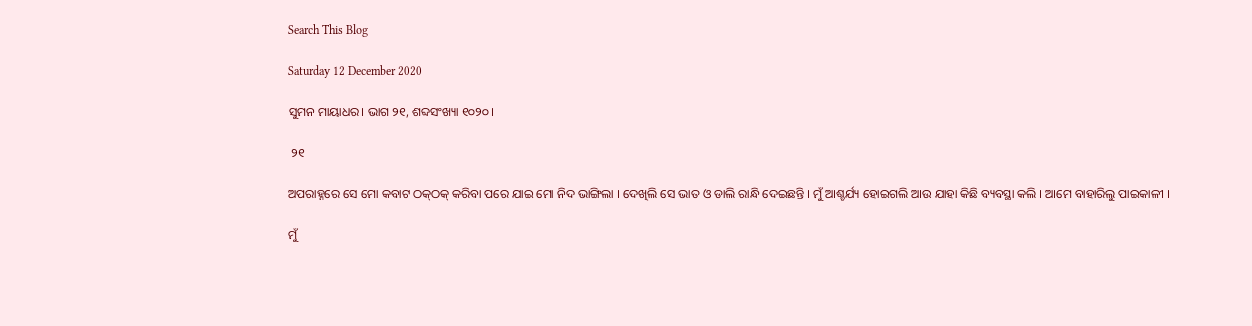Search This Blog

Saturday 12 December 2020

ସୁମନ ମାୟାଧର। ଭାଗ ୨୧, ଶବ୍ଦସଂଖ୍ୟା ୧୦୨୦।

 ୨୧

ଅପରାହ୍ନରେ ସେ ମୋ କବାଟ ଠକ୍‌ଠକ୍ କରିବା ପରେ ଯାଇ ମୋ ନିଦ ଭାଙ୍ଗିଲା । ଦେଖିଲି ସେ ଭାତ ଓ ଡାଲି ରାନ୍ଧି ଦେଇଛନ୍ତି । ମୁଁ ଆଶ୍ଚର୍ଯ୍ୟ ହୋଇଗଲି ଆଉ ଯାହା କିଛି ବ୍ୟବସ୍ଥା କଲି । ଆମେ ବାହାରିଲୁ ପାଇକାଳୀ ।

ମୁଁ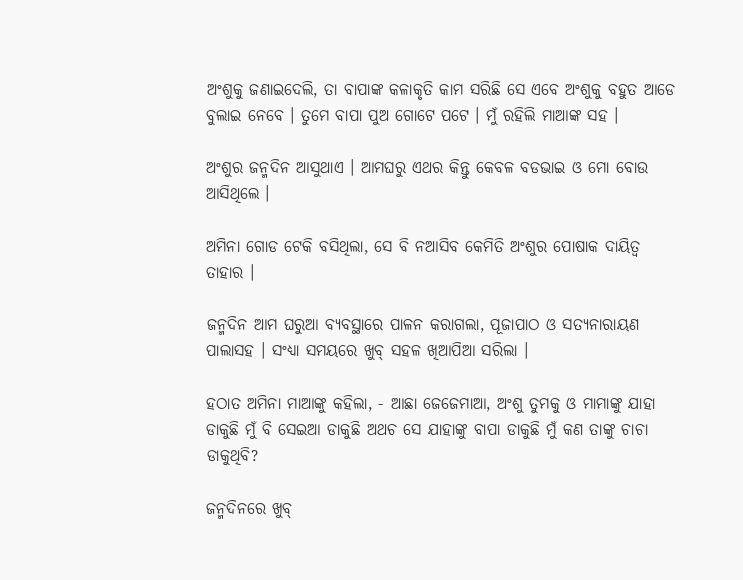ଅଂଶୁକୁ ଜଣାଇଦେଲି, ତା ବାପାଙ୍କ କଳାକୃତି କାମ ସରିଛି ସେ ଏବେ ଅଂଶୁକୁ ବହୁତ ଆଡେ ବୁଲାଇ ନେବେ । ତୁମେ ବାପା ପୁଅ ଗୋଟେ ପଟେ । ମୁଁ ରହିଲି ମାଆଙ୍କ ସହ ।

ଅଂଶୁର ଜନ୍ମଦିନ ଆସୁଥାଏ । ଆମଘରୁ ଏଥର କିନ୍ତୁ କେବଳ ବଡଭାଇ ଓ ମୋ ବୋଉ ଆସିଥିଲେ ।

ଅମିନା ଗୋଡ ଟେକି ବସିଥିଲା, ସେ ବି ନଆସିବ କେମିତି ଅଂଶୁର ପୋଷାକ ଦାୟିତ୍ୱ ତାହାର ।

ଜନ୍ମଦିନ ଆମ ଘରୁଆ ବ୍ୟବସ୍ଥାରେ ପାଳନ କରାଗଲା, ପୂଜାପାଠ ଓ ସତ୍ୟନାରାୟଣ ପାଲାସହ । ସଂଧ୍ୟା ସମୟରେ ଖୁବ୍ ସହଳ ଖିଆପିଆ ସରିଲା ।

ହଠାତ ଅମିନା ମାଆଙ୍କୁ କହିଲା, - ଆଛା ଜେଜେମାଆ, ଅଂଶୁ ତୁମକୁ ଓ ମାମାଙ୍କୁ ଯାହା ଡାକୁଛି ମୁଁ ବି ସେଇଆ ଡାକୁଛି ଅଥଚ ସେ ଯାହାଙ୍କୁ ବାପା ଡାକୁଛି ମୁଁ କଣ ତାଙ୍କୁ ଚାଚା ଡାକୁଥିବି?

ଜନ୍ମଦିନରେ ଖୁବ୍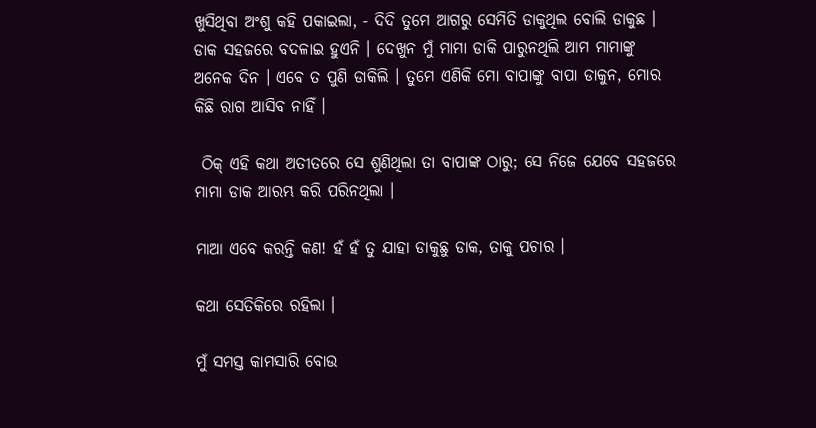ଖୁସିଥିବା ଅଂଶୁ କହି ପକାଇଲା, - ଦିଦି ତୁମେ ଆଗରୁ ସେମିତି ଡାକୁଥିଲ ବୋଲି ଡାକୁଛ । ଡାକ ସହଜରେ ବଦଳାଇ ହୁଏନି । ଦେଖୁନ ମୁଁ ମାମା ଡାକି ପାରୁନଥିଲି ଆମ ମାମାଙ୍କୁ ଅନେକ ଦିନ । ଏବେ ତ ପୁଣି ଡାକିଲି । ତୁମେ ଏଣିକି ମୋ ବାପାଙ୍କୁ ବାପା ଡାକୁନ, ମୋର କିଛି ରାଗ ଆସିବ ନାହିଁ ।

 ଠିକ୍ ଏହି କଥା ଅତୀତରେ ସେ ଶୁଣିଥିଲା ତା ବାପାଙ୍କ ଠାରୁ; ସେ ନିଜେ ଯେବେ ସହଜରେ ମାମା ଡାକ ଆରମ୍ଭ କରି ପରିନଥିଲା ।

ମାଆ ଏବେ କରନ୍ତି କଣ! ହଁ ହଁ ତୁ ଯାହା ଡାକୁଛୁ ଡାକ, ତାକୁ ପଚାର ।

କଥା ସେତିକିରେ ରହିଲା ।

ମୁଁ ସମସ୍ତ କାମସାରି ବୋଉ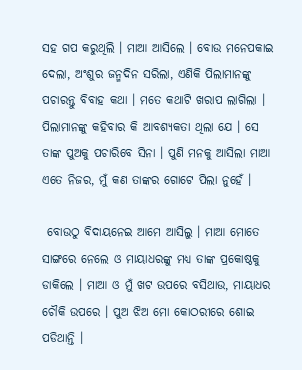ସହ ଗପ କରୁଥିଲି । ମାଆ ଆସିଲେ । ବୋଉ ମନେପକାଇ ଦେଲା, ଅଂଶୁର ଜନ୍ମଦିନ ସରିଲା, ଏଣିକି ପିଲାମାନଙ୍କୁ ପଚାରନ୍ତୁ ବିବାହ କଥା । ମତେ କଥାଟି ଖରାପ ଲାଗିଲା । ପିଲାମାନଙ୍କୁ କହିବାର କି ଆବଶ୍ୟକତା ଥିଲା ଯେ । ସେ ତାଙ୍କ ପୁଅକୁ ପଚାରିବେ ସିନା । ପୁଣି ମନକୁ ଆସିଲା ମାଆ ଏତେ ନିଜର, ମୁଁ କଣ ତାଙ୍କର ଗୋଟେ ପିଲା ନୁହେଁ ।

 ବୋଉଠୁ ବିଦାୟନେଇ ଆମେ ଆସିଲୁ । ମାଆ ମୋତେ ସାଙ୍ଗରେ ନେଲେ ଓ ମାୟାଧରଙ୍କୁ ମଧ୍ୟ ତାଙ୍କ ପ୍ରକୋଷ୍ଠକୁ ଡାକିଲେ । ମାଆ ଓ ମୁଁ ଖଟ ଉପରେ ବସିଥାଉ, ମାୟାଧର ଚୌକି ଉପରେ । ପୁଅ ଝିଅ ମୋ କୋଠରୀରେ ଶୋଇ ପଡିଥାନ୍ତି ।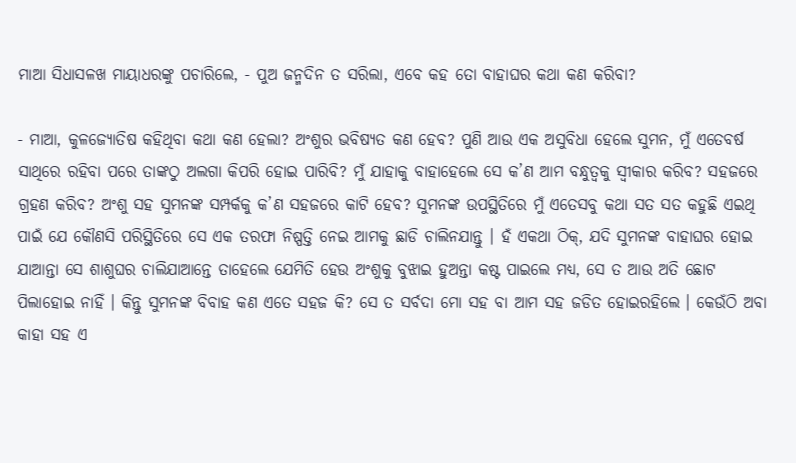ମାଆ ସିଧାସଳଖ ମାୟାଧରଙ୍କୁ ପଚାରିଲେ, - ପୁଅ ଜନ୍ମଦିନ ତ ସରିଲା, ଏବେ କହ ତୋ ବାହାଘର କଥା କଣ କରିବା?

- ମାଆ, କୁଳଜ୍ୟୋତିଷ କହିଥିବା କଥା କଣ ହେଲା? ଅଂଶୁର ଭବିଷ୍ୟତ କଣ ହେବ? ପୁଣି ଆଉ ଏକ ଅସୁବିଧା ହେଲେ ସୁମନ, ମୁଁ ଏତେବର୍ଷ ସାଥିରେ ରହିବା ପରେ ତାଙ୍କଠୁ ଅଲଗା କିପରି ହୋଇ ପାରିବି? ମୁଁ ଯାହାକୁ ବାହାହେଲେ ସେ କ’ଣ ଆମ ବନ୍ଧୁତ୍ୱକୁ ସ୍ୱୀକାର କରିବ? ସହଜରେ ଗ୍ରହଣ କରିବ? ଅଂଶୁ ସହ ସୁମନଙ୍କ ସମ୍ପର୍କକୁ କ’ଣ ସହଜରେ କାଟି ହେବ? ସୁମନଙ୍କ ଉପସ୍ଥିତିରେ ମୁଁ ଏତେସବୁ କଥା ସତ ସତ କହୁଛି ଏଇଥି ପାଇଁ ଯେ କୌଣସି ପରିସ୍ଥିତିରେ ସେ ଏକ ତରଫା ନିଷ୍ପତ୍ତି ନେଇ ଆମକୁ ଛାଡି ଚାଲିନଯାନ୍ତୁ । ହଁ ଏକଥା ଠିକ୍‌, ଯଦି ସୁମନଙ୍କ ବାହାଘର ହୋଇ ଯାଆନ୍ତା ସେ ଶାଶୁଘର ଚାଲିଯାଆନ୍ତେ ତାହେଲେ ଯେମିତି ହେଉ ଅଂଶୁକୁ ବୁଝାଇ ହୁଅନ୍ତା କଷ୍ଟ ପାଇଲେ ମଧ୍ୟ, ସେ ତ ଆଉ ଅତି ଛୋଟ ପିଲାହୋଇ ନାହିଁ । କିନ୍ତୁ ସୁମନଙ୍କ ବିବାହ କଣ ଏତେ ସହଜ କି? ସେ ତ ସର୍ବଦା ମୋ ସହ ବା ଆମ ସହ ଜଡିତ ହୋଇରହିଲେ । କେଉଁଠି ଅବା କାହା ସହ ଏ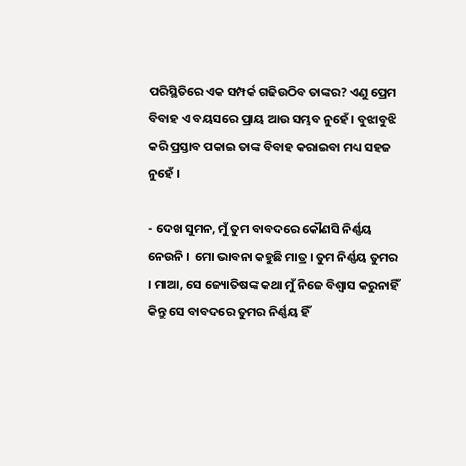ପରିସ୍ଥିତିରେ ଏକ ସମ୍ପର୍କ ଗଢିଉଠିବ ତାଙ୍କର? ଏଣୁ ପ୍ରେମ ବିବାହ ଏ ବୟସରେ ପ୍ରାୟ ଆଉ ସମ୍ଭବ ନୁହେଁ । ବୁଝାବୁଝି କରି ପ୍ରସ୍ତାବ ପକାଇ ତାଙ୍କ ବିବାହ କରାଇବା ମଧ୍ୟ ସହଜ ନୁହେଁ ।

- ଦେଖ ସୁମନ, ମୁଁ ତୁମ ବାବଦରେ କୌଣସି ନିର୍ଣ୍ଣୟ ନେଉନି ।  ମୋ ଭାବନା କହୁଛି ମାତ୍ର । ତୁମ ନିର୍ଣ୍ଣୟ ତୁମର । ମାଆ, ସେ ଜ୍ୟୋତିଷଙ୍କ କଥା ମୁଁ ନିଜେ ବିଶ୍ୱାସ କରୁନାହିଁ କିନ୍ତୁ ସେ ବାବଦରେ ତୁମର ନିର୍ଣ୍ଣୟ ହିଁ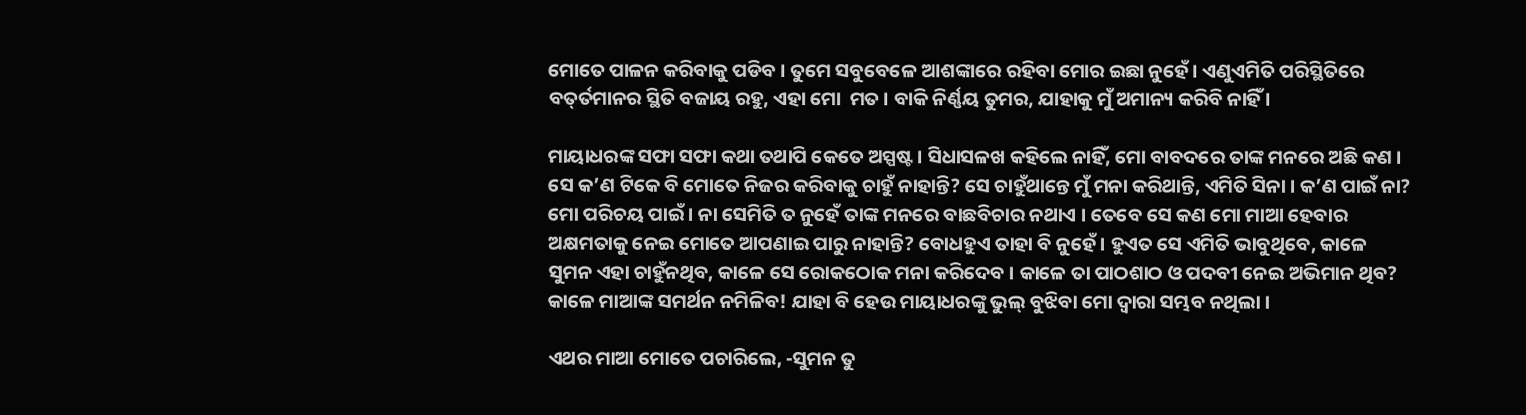ମୋତେ ପାଳନ କରିବାକୁ ପଡିବ । ତୁମେ ସବୁବେଳେ ଆଶଙ୍କାରେ ରହିବା ମୋର ଇଛା ନୁହେଁ । ଏଣୁଏମିତି ପରିସ୍ଥିତିରେ ବତ୍‌ର୍ତମାନର ସ୍ଥିତି ବଜାୟ ରହୁ, ଏହା ମୋ  ମତ । ବାକି ନିର୍ଣ୍ଣୟ ତୁମର, ଯାହାକୁ ମୁଁ ଅମାନ୍ୟ କରିବି ନାହିଁ ।

ମାୟାଧରଙ୍କ ସଫା ସଫା କଥା ତଥାପି କେତେ ଅସ୍ପଷ୍ଟ । ସିଧାସଳଖ କହିଲେ ନାହିଁ, ମୋ ବାବଦରେ ତାଙ୍କ ମନରେ ଅଛି କଣ । ସେ କ’ଣ ଟିକେ ବି ମୋତେ ନିଜର କରିବାକୁ ଚାହୁଁ ନାହାନ୍ତି? ସେ ଚାହୁଁଥାନ୍ତେ ମୁଁ ମନା କରିଥାନ୍ତି, ଏମିତି ସିନା । କ’ଣ ପାଇଁ ନା? ମୋ ପରିଚୟ ପାଇଁ । ନା ସେମିତି ତ ନୁହେଁ ତାଙ୍କ ମନରେ ବାଛବିଚାର ନଥାଏ । ତେବେ ସେ କଣ ମୋ ମାଆ ହେବାର ଅକ୍ଷମତାକୁ ନେଇ ମୋତେ ଆପଣାଇ ପାରୁ ନାହାନ୍ତି? ବୋଧହୁଏ ତାହା ବି ନୁହେଁ । ହୁଏତ ସେ ଏମିତି ଭାବୁଥିବେ, କାଳେ ସୁମନ ଏହା ଚାହୁଁନଥିବ, କାଳେ ସେ ରୋକଠୋକ ମନା କରିଦେବ । କାଳେ ତା ପାଠଶାଠ ଓ ପଦବୀ ନେଇ ଅଭିମାନ ଥିବ? କାଳେ ମାଆଙ୍କ ସମର୍ଥନ ନମିଳିବ! ଯାହା ବି ହେଉ ମାୟାଧରଙ୍କୁ ଭୁଲ୍ ବୁଝିବା ମୋ ଦ୍ୱାରା ସମ୍ଭବ ନଥିଲା ।

ଏଥର ମାଆ ମୋତେ ପଚାରିଲେ, -ସୁମନ ତୁ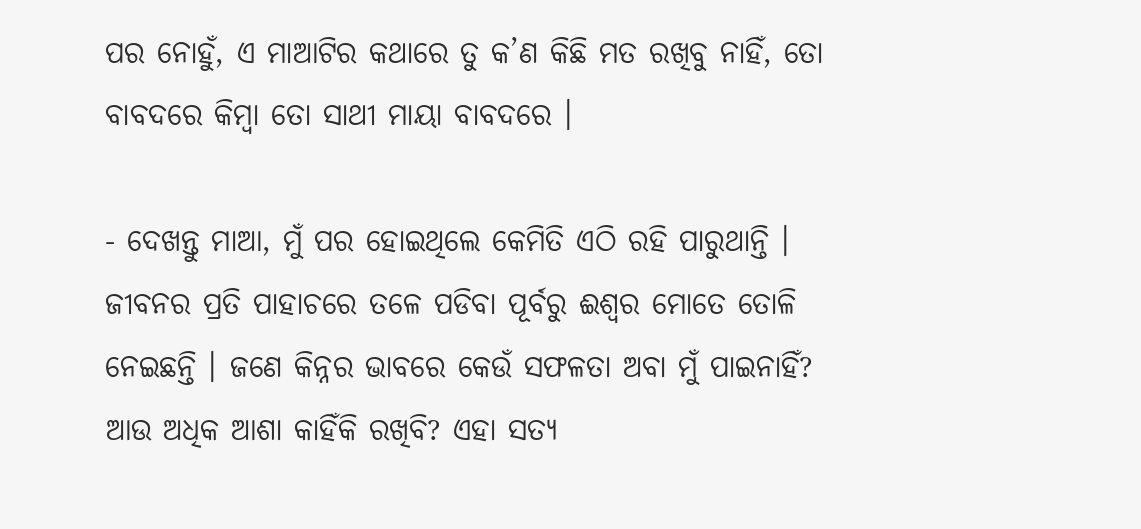ପର ନୋହୁଁ, ଏ ମାଆଟିର କଥାରେ ତୁ କ’ଣ କିଛି ମତ ରଖିବୁ ନାହିଁ, ତୋ ବାବଦରେ କିମ୍ବା ତୋ ସାଥୀ ମାୟା ବାବଦରେ ।

- ଦେଖନ୍ତୁ ମାଆ, ମୁଁ ପର ହୋଇଥିଲେ କେମିତି ଏଠି ରହି ପାରୁଥାନ୍ତି । ଜୀବନର ପ୍ରତି ପାହାଚରେ ତଳେ ପଡିବା ପୂର୍ବରୁ ଈଶ୍ୱର ମୋତେ ତୋଳି ନେଇଛନ୍ତି । ଜଣେ କିନ୍ନର ଭାବରେ କେଉଁ ସଫଳତା ଅବା ମୁଁ ପାଇନାହିଁ? ଆଉ ଅଧିକ ଆଶା କାହିଁକି ରଖିବି? ଏହା ସତ୍ୟ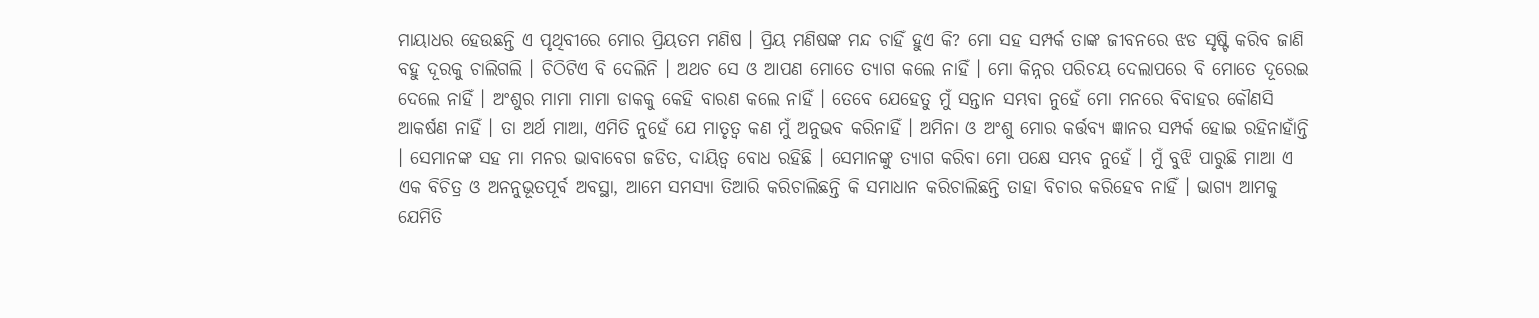ମାୟାଧର ହେଉଛନ୍ତି ଏ ପୃଥିବୀରେ ମୋର ପ୍ରିୟତମ ମଣିଷ । ପ୍ରିୟ ମଣିଷଙ୍କ ମନ୍ଦ ଚାହିଁ ହୁଏ କି? ମୋ ସହ ସମ୍ପର୍କ ତାଙ୍କ ଜୀବନରେ ଝଡ ସୃଷ୍ଟି କରିବ ଜାଣି ବହୁ ଦୂରକୁ ଚାଲିଗଲି । ଚିଠିଟିଏ ବି ଦେଲିନି । ଅଥଚ ସେ ଓ ଆପଣ ମୋତେ ତ୍ୟାଗ କଲେ ନାହିଁ । ମୋ କିନ୍ନର ପରିଚୟ ଦେଲାପରେ ବି ମୋତେ ଦୂରେଇ ଦେଲେ ନାହିଁ । ଅଂଶୁର ମାମା ମାମା ଡାକକୁ କେହି ବାରଣ କଲେ ନାହିଁ । ତେବେ ଯେହେତୁ ମୁଁ ସନ୍ତାନ ସମ୍ଭବା ନୁହେଁ ମୋ ମନରେ ବିବାହର କୌଣସି ଆକର୍ଷଣ ନାହିଁ । ତା ଅର୍ଥ ମାଆ, ଏମିତି ନୁହେଁ ଯେ ମାତୃତ୍ୱ କଣ ମୁଁ ଅନୁଭବ କରିନାହିଁ । ଅମିନା ଓ ଅଂଶୁ ମୋର କ‌ର୍ତ୍ତବ୍ୟ ଜ୍ଞାନର ସମ୍ପର୍କ ହୋଇ ରହିନାହାଁନ୍ତି । ସେମାନଙ୍କ ସହ ମା ମନର ଭାବାବେଗ ଜଡିତ, ଦାୟିତ୍ୱ ବୋଧ ରହିଛି । ସେମାନଙ୍କୁ ତ୍ୟାଗ କରିବା ମୋ ପକ୍ଷେ ସମ୍ଭବ ନୁହେଁ । ମୁଁ ବୁଝି ପାରୁଛି ମାଆ ଏ ଏକ ବିଚିତ୍ର ଓ ଅନନୁଭୂତପୂର୍ବ ଅବସ୍ଥା, ଆମେ ସମସ୍ୟା ତିଆରି କରିଚାଲିଛନ୍ତି କି ସମାଧାନ କରିଚାଲିଛନ୍ତି ତାହା ବିଚାର କରିହେବ ନାହିଁ । ଭାଗ୍ୟ ଆମକୁ ଯେମିତି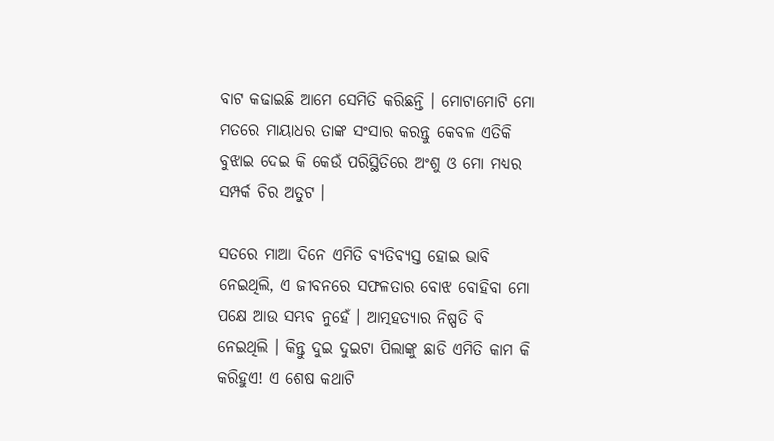ବାଟ କଢାଇଛି ଆମେ ସେମିତି କରିଛନ୍ତି । ମୋଟାମୋଟି ମୋ ମତରେ ମାୟାଧର ତାଙ୍କ ସଂସାର କରନ୍ତୁ କେବଳ ଏତିକି ବୁଝାଇ ଦେଇ କି କେଉଁ ପରିସ୍ଥିତିରେ ଅଂଶୁ ଓ ମୋ ମଧ୍ୟର ସମ୍ପର୍କ ଚିର ଅତୁଟ ।

ସତରେ ମାଆ ଦିନେ ଏମିତି ବ୍ୟତିବ୍ୟସ୍ତ ହୋଇ ଭାବି ନେଇଥିଲି, ଏ ଜୀବନରେ ସଫଳତାର ବୋଝ ବୋହିବା ମୋ ପକ୍ଷେ ଆଉ ସମ୍ଭବ ନୁହେଁ । ଆତ୍ମହତ୍ୟାର ନିଷ୍ପତି ବି ନେଇଥିଲି । କିନ୍ତୁ ଦୁଇ ଦୁଇଟା ପିଲାଙ୍କୁ ଛାଡି ଏମିତି କାମ କି କରିହୁଏ! ଏ ଶେଷ କଥାଟି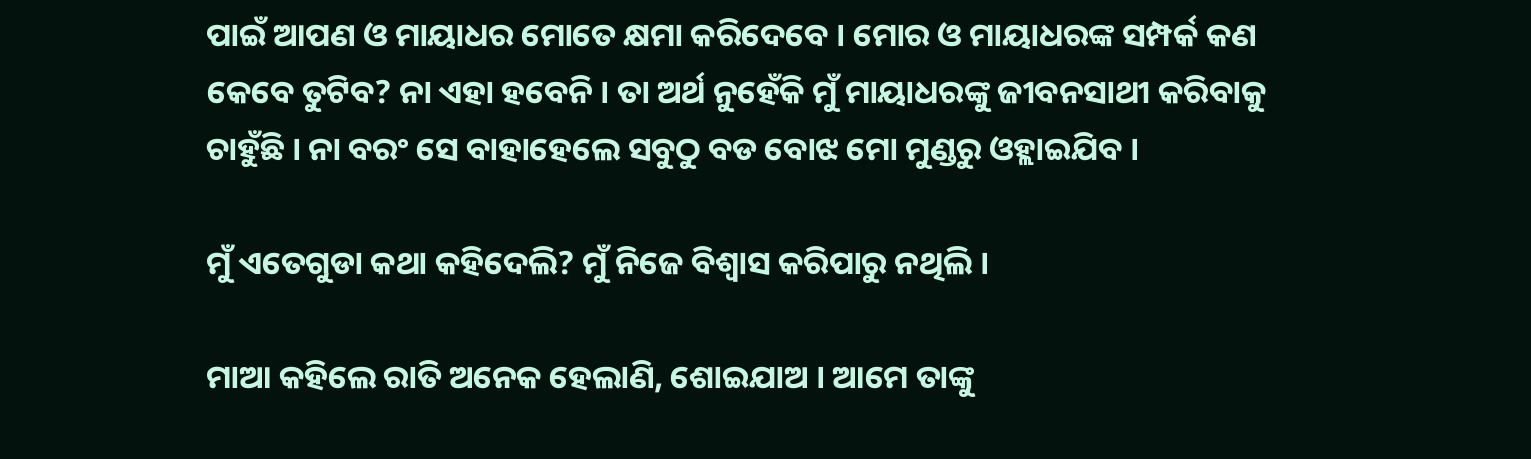ପାଇଁ ଆପଣ ଓ ମାୟାଧର ମୋତେ କ୍ଷମା କରିଦେବେ । ମୋର ଓ ମାୟାଧରଙ୍କ ସମ୍ପର୍କ କଣ କେବେ ତୁଟିବ? ନା ଏହା ହବେନି । ତା ଅର୍ଥ ନୁହେଁକି ମୁଁ ମାୟାଧରଙ୍କୁ ଜୀବନସାଥୀ କରିବାକୁ ଚାହୁଁଛି । ନା ବରଂ ସେ ବାହାହେଲେ ସବୁଠୁ ବଡ ବୋଝ ମୋ ମୁଣ୍ଡରୁ ଓହ୍ଲାଇଯିବ ।

ମୁଁ ଏତେଗୁଡା କଥା କହିଦେଲି? ମୁଁ ନିଜେ ବିଶ୍ୱାସ କରିପାରୁ ନଥିଲି ।

ମାଆ କହିଲେ ରାତି ଅନେକ ହେଲାଣି, ଶୋଇଯାଅ । ଆମେ ତାଙ୍କୁ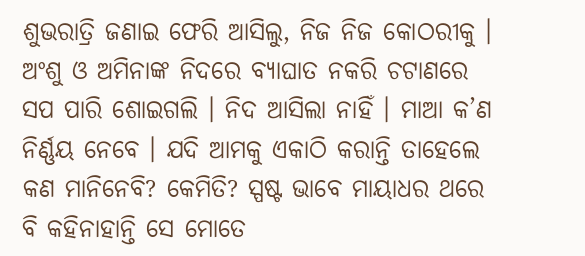ଶୁଭରାତ୍ରି ଜଣାଇ ଫେରି ଆସିଲୁ, ନିଜ ନିଜ କୋଠରୀକୁ । ଅଂଶୁ ଓ ଅମିନାଙ୍କ ନିଦରେ ବ୍ୟାଘାତ ନକରି ଚଟାଣରେ ସପ ପାରି ଶୋଇଗଲି । ନିଦ ଆସିଲା ନାହିଁ । ମାଆ କ’ଣ ନିର୍ଣ୍ଣୟ ନେବେ । ଯଦି ଆମକୁ ଏକାଠି କରାନ୍ତି ତାହେଲେ କଣ ମାନିନେବି? କେମିତି? ସ୍ପଷ୍ଟ ଭାବେ ମାୟାଧର ଥରେ ବି କହିନାହାନ୍ତି ସେ ମୋତେ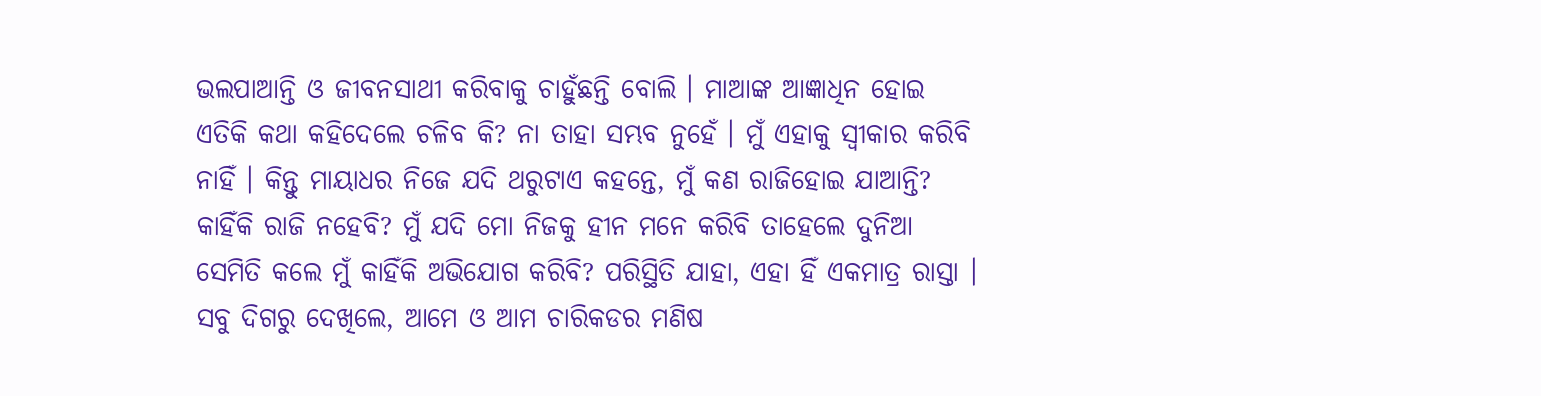ଭଲପାଆନ୍ତି ଓ ଜୀବନସାଥୀ କରିବାକୁ ଚାହୁଁଛନ୍ତି ବୋଲି । ମାଆଙ୍କ ଆଜ୍ଞାଧିନ ହୋଇ ଏତିକି କଥା କହିଦେଲେ ଚଳିବ କି? ନା ତାହା ସମ୍ଭବ ନୁହେଁ । ମୁଁ ଏହାକୁ ସ୍ୱୀକାର କରିବି ନାହିଁ । କିନ୍ତୁ ମାୟାଧର ନିଜେ ଯଦି ଥରୁଟାଏ କହନ୍ତେ, ମୁଁ କଣ ରାଜିହୋଇ ଯାଆନ୍ତି? କାହିଁକି ରାଜି ନହେବି? ମୁଁ ଯଦି ମୋ ନିଜକୁ ହୀନ ମନେ କରିବି ତାହେଲେ ଦୁନିଆ ସେମିତି କଲେ ମୁଁ କାହିଁକି ଅଭିଯୋଗ କରିବି? ପରିସ୍ଥିତି ଯାହା, ଏହା ହିଁ ଏକମାତ୍ର ରାସ୍ତା । ସବୁ ଦିଗରୁ ଦେଖିଲେ, ଆମେ ଓ ଆମ ଚାରିକଡର ମଣିଷ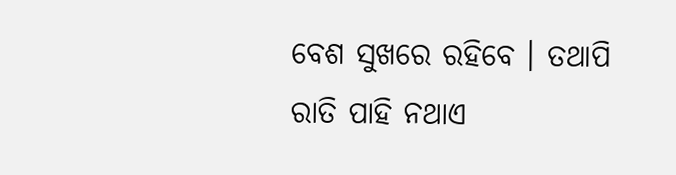ବେଶ ସୁଖରେ ରହିବେ । ତଥାପି ରାତି ପାହି ନଥାଏ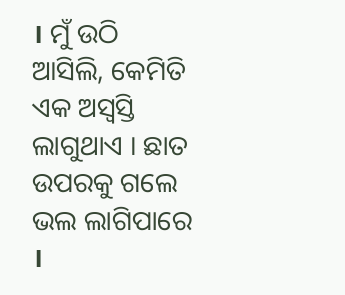। ମୁଁ ଉଠି ଆସିଲି, କେମିତି ଏକ ଅସ୍ୱସ୍ତି ଲାଗୁଥାଏ । ଛାତ ଉପରକୁ ଗଲେ ଭଲ ଲାଗିପାରେ ।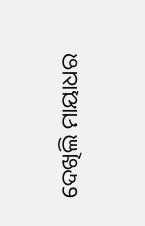ଦେଖିଲି ମାୟାଧର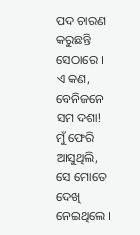ପଦ ଚାରଣ କରୁଛନ୍ତି ସେଠାରେ । ଏ କଣ, ବେନିଜନେ ସମ ଦଶା! ମୁଁ ଫେରି ଆସୁଥିଲି, ସେ ମୋତେ ଦେଖି ନେଇଥିଲେ ।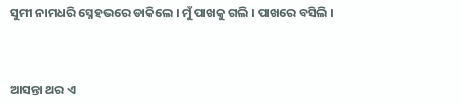ସୁମୀ ନାମଧରି ସ୍ନେହଭରେ ଡାକିଲେ । ମୁଁ ପାଖକୁ ଗଲି । ପାଖରେ ବସିଲି ।



ଆସନ୍ତା ଥର ଏ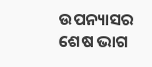ଉପନ୍ୟାସର ଶେଷ ଭାଗ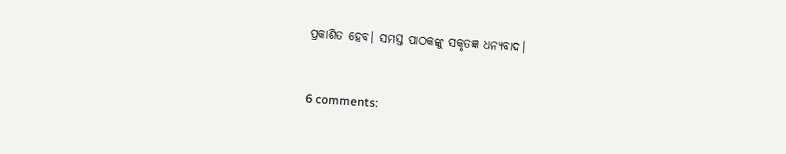ପ୍ରକାଶିତ ହେବ। ସମସ୍ତ ପାଠକଙ୍କୁ ସକୃତଜ୍ଞ ଧନ୍ୟବାଦ।


6 comments: